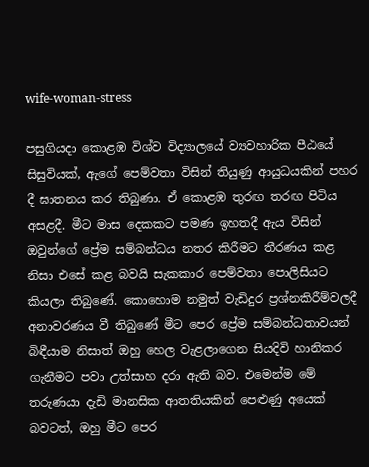wife-woman-stress

පසුගියදා කොළඹ විශ්ව විද්‍යාලයේ ව්‍යවහාරික පීඨයේ සිසුවියක්, ඇගේ පෙම්වතා විසින් තියුණු ආයුධයකින් පහර දී ඝාතනය කර තිබුණා. ඒ කොළඹ තුරඟ තරඟ පිටිය අසළදී. මීට මාස දෙකකට පමණ ඉහතදී ඇය විසින් ඔවුන්ගේ ප්‍රේම සම්බන්ධය නතර කිරීමට තීරණය කළ නිසා එසේ කළ බවයි සැකකාර පෙම්වතා පොලිසියට කියලා තිබුණේ. කොහොම නමුත් වැඩිදුර ප්‍රශ්නකිරීම්වලදී අනාවරණය වී තිබුණේ මීට පෙර ප්‍රේම සම්බන්ධතාවයන් බිඳීයාම නිසාත් ඔහු හෙල වැළලාගෙන සියදිවි හානිකර ගැනීමට පවා උත්සාහ දරා ඇති බව. එමෙන්ම මේ තරුණයා දැඩි මානසික ආතතියකින් පෙළුණු අයෙක් බවටත්, ඔහු මීට පෙර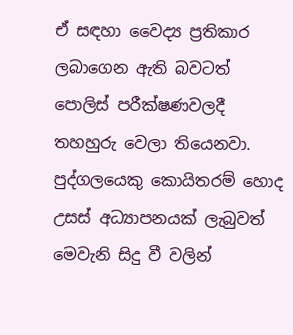ඒ සඳහා වෛද්‍ය ප්‍රතිකාර ලබාගෙන ඇති බවටත් පොලිස් පරීක්ෂණවලදී තහහුරු වෙලා තියෙනවා.
පුද්ගලයෙකු කොයිතරම් හොද උසස් අධ්‍යාපනයක් ලැබුවත් මෙවැනි සිදු වී වලින්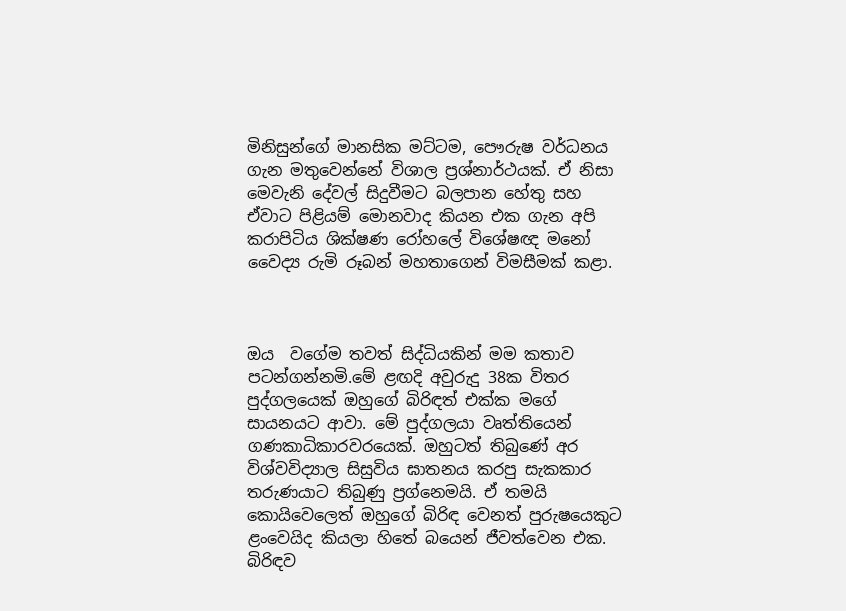මිනිසුන්ගේ මානසික මට්ටම, පෞරුෂ වර්ධනය ගැන මතුවෙන්නේ විශාල ප්‍රශ්නාර්ථයක්. ඒ නිසා මෙවැනි දේවල් සිදුවීමට බලපාන හේතු සහ ඒවාට පිළියම් මොනවාද කියන එක ගැන අපි කරාපිටිය ශික්ෂණ රෝහලේ විශේෂඥ මනෝ වෛද්‍ය රුමි රූබන් මහතාගෙන් විමසීමක් කළා.



ඔය  වගේම තවත් සිද්ධියකින් මම කතාව පටන්ගන්නමි.මේ ළඟදි අවුරුදු 38ක විතර පුද්ගලයෙක් ඔහුගේ බිරිඳත් එක්ක මගේ සායනයට ආවා. මේ පුද්ගලයා වෘත්තියෙන් ගණකාධිකාරවරයෙක්. ඔහුටත් තිබුණේ අර විශ්වවිද්‍යාල සිසුවිය ඝාතනය කරපු සැකකාර තරුණයාට තිබුණු ප්‍රග්නෙමයි. ඒ තමයි කොයිවෙලෙත් ඔහුගේ බිරිඳ වෙනත් පුරුෂයෙකුට ළංවෙයිද කියලා හිතේ බයෙන් ජීවත්වෙන එක. බිරිඳව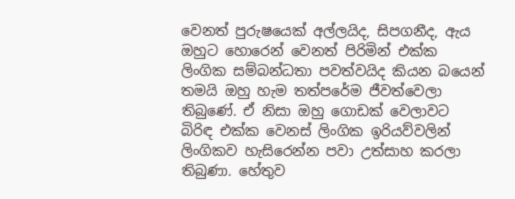වෙනත් පුරුෂයෙක් අල්ලයිද, සිපගනීද, ඇය ඔහුට හොරෙන් වෙනත් පිරිමින් එක්ක ලිංගික සම්බන්ධතා පවත්වයිද කියන බයෙන් තමයි ඔහු හැම තත්පරේම ජීවත්වෙලා තිබුණේ. ඒ නිසා ඔහු ගොඩක් වෙලාවට බිරිඳ එක්ක වෙනස් ලිංගික ඉරියව්වලින් ලිංගිකව හැසිරෙන්න පවා උත්සාහ කරලා තිබුණා. හේතුව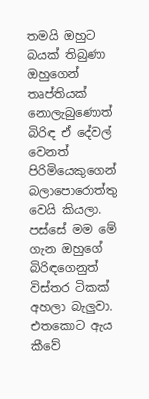තමයි ඔහුට බයක් තිබුණා ඔහුගෙන් තෘප්තියක් නොලැබුණොත් බිරිඳ ඒ දේවල් වෙනත්  පිරිමියෙකුගෙන් බලාපොරොත්තු වෙයි කියලා.
පස්සේ මම මේ ගැන ඔහුගේ බිරිඳගෙනුත් විස්තර ටිකක් අහලා බැලුවා. එතකොට ඇය කීවේ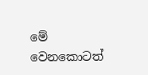මේ වෙනකොටත්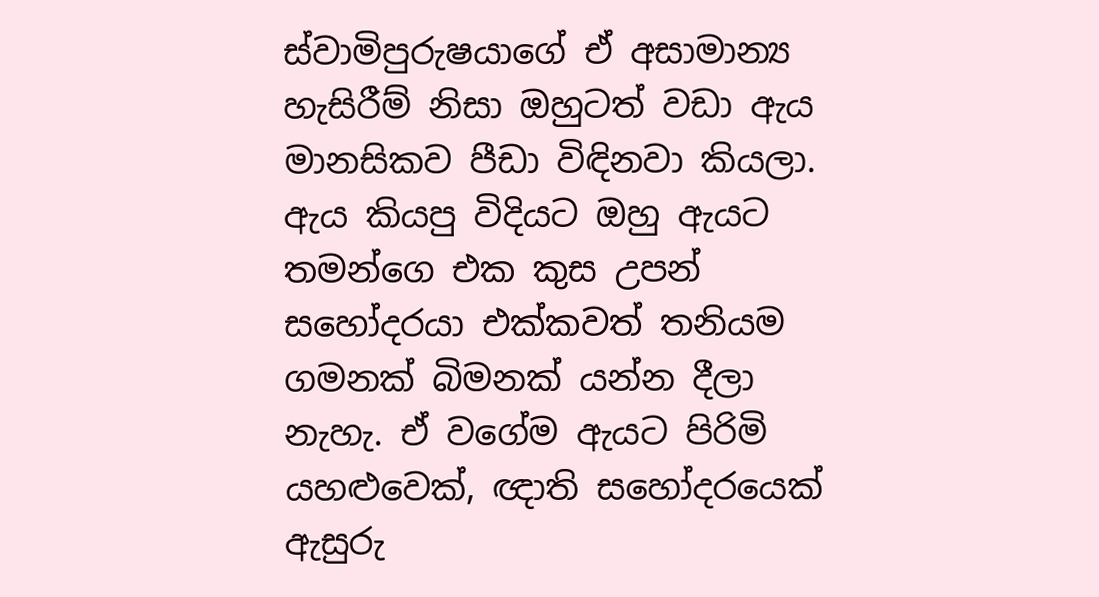ස්වාමිපුරුෂයාගේ ඒ අසාමාන්‍ය හැසිරීම් නිසා ඔහුටත් වඩා ඇය මානසිකව පීඩා විඳිනවා කියලා. ඇය කියපු විදියට ඔහු ඇයට තමන්ගෙ එක කුස උපන් සහෝදරයා එක්කවත් තනියම ගමනක් බිමනක් යන්න දීලා නැහැ. ඒ වගේම ඇයට පිරිමි යහළුවෙක්, ඥාති සහෝදරයෙක් ඇසුරු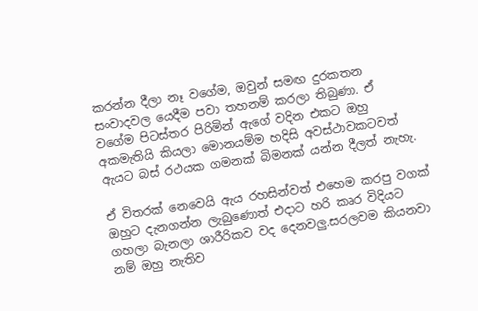කරන්න දීලා නෑ වගේම, ඔවුන් සමඟ දුරකතන සංවාදවල යෙදීම පවා තහනම් කරලා තිබුණා. ඒ වගේම පිටස්තර පිරිමින් ඇගේ වදින එකට ඔහු අකමැතියි කියලා මොනයම්ම හදිසි අවස්ථාවකටවත් ඇයට බස් රථයක ගමනක් බිමනක් යන්න දීලත් නැහැ.

ඒ විතරක් නෙවෙයි ඇය රහසින්වත් එහෙම කරපු වගක් ඔහුට දැනගන්න ලැබුණොත් එදාට හරි කෘර විදියට ගහලා බැනලා ශාරීරිකව වද දෙනවලු.සරලවම කියනවා නම් ඔහු නැතිව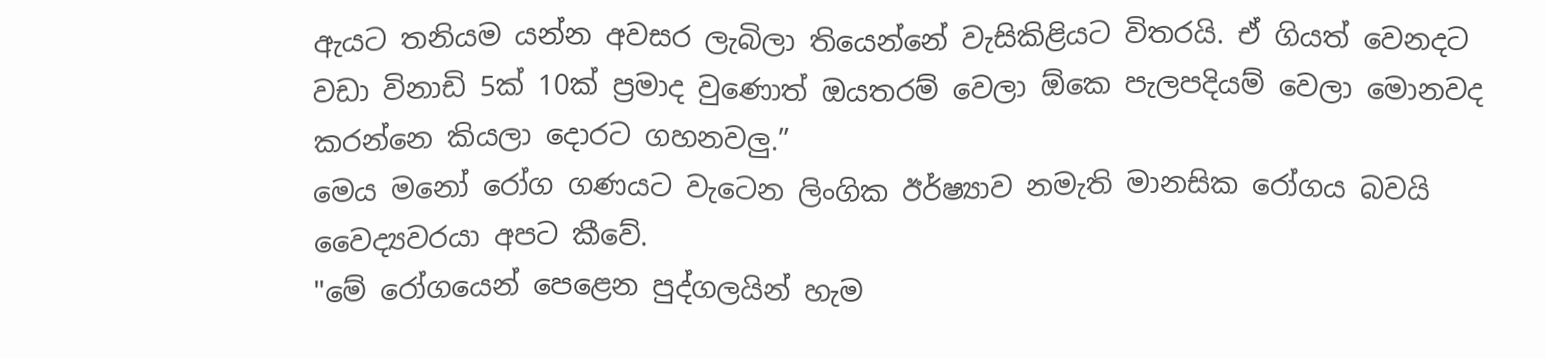ඇයට තනියම යන්න අවසර ලැබිලා තියෙන්නේ වැසිකිළියට විතරයි. ඒ ගියත් වෙනදට වඩා විනාඩි 5ක් 10ක් ප්‍රමාද වුණොත් ඔයතරම් වෙලා ඕකෙ පැලපදියම් වෙලා මොනවද කරන්නෙ කියලා දොරට ගහනවලු.”
මෙය මනෝ රෝග ගණයට වැටෙන ලිංගික ඊර්ෂ්‍යාව නමැති මානසික රෝගය බවයි වෛද්‍යවරයා අපට කීවේ.
"මේ රෝගයෙන් පෙළෙන පුද්ගලයින් හැම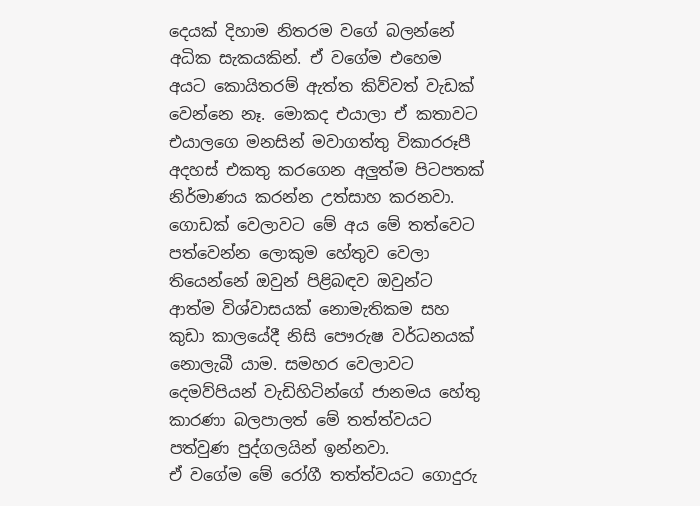දෙයක් දිහාම නිතරම වගේ බලන්නේ අධික සැකයකින්. ඒ වගේම එහෙම අයට කොයිතරම් ඇත්ත කිව්වත් වැඩක් වෙන්නෙ නෑ. මොකද එයාලා ඒ කතාවට එයාලගෙ මනසින් මවාගත්තු විකාරරූපී අදහස් එකතු කරගෙන අලුත්ම පිටපතක් නිර්මාණය කරන්න උත්සාහ කරනවා. ගොඩක් වෙලාවට මේ අය මේ තත්වෙට පත්වෙන්න ලොකුම හේතුව වෙලා තියෙන්නේ ඔවුන් පිළිබඳව ඔවුන්ට ආත්ම විශ්වාසයක් නොමැතිකම සහ කුඩා කාලයේදී නිසි පෞරුෂ වර්ධනයක් නොලැබී යාම. සමහර වෙලාවට දෙමව්පියන් වැඩිහිටින්ගේ ජානමය හේතු කාරණා බලපාලත් මේ තත්ත්වයට පත්වුණ පුද්ගලයින් ඉන්නවා.
ඒ වගේම මේ රෝගී තත්ත්වයට ගොදුරු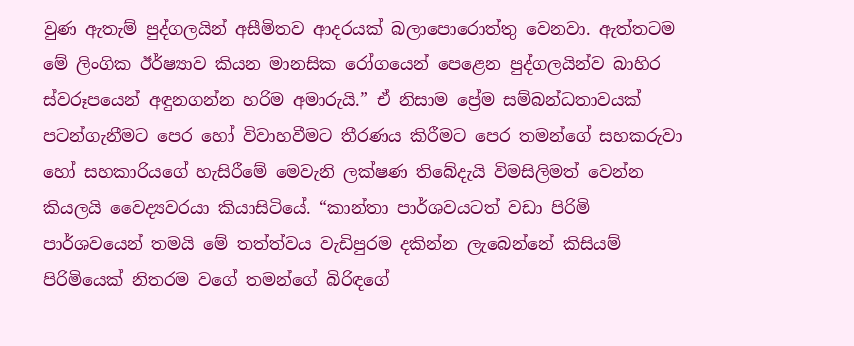වුණ ඇතැම් පුද්ගලයින් අසීමිතව ආදරයක් බලාපොරොත්තු වෙනවා. ඇත්තටම මේ ලිංගික ඊර්ෂ්‍යාව කියන මානසික රෝගයෙන් පෙළෙන පුද්ගලයින්ව බාහිර ස්වරූපයෙන් අඳුනගන්න හරිම අමාරුයි.” ඒ නිසාම ප්‍රේම සම්බන්ධතාවයක් පටන්ගැනීමට පෙර හෝ විවාහවීමට තීරණය කිරීමට පෙර තමන්ගේ සහකරුවා හෝ සහකාරියගේ හැසිරීමේ මෙවැනි ලක්ෂණ තිබේදැයි විමසිලිමත් වෙන්න කියලයි වෛද්‍යවරයා කියාසිටියේ. “කාන්තා පාර්ශවයටත් වඩා පිරිමි පාර්ශවයෙන් තමයි මේ තත්ත්වය වැඩිපුරම දකින්න ලැබෙන්නේ කිසියම් පිරිමියෙක් නිතරම වගේ තමන්ගේ බිරිඳගේ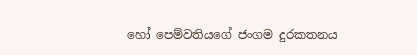හෝ පෙම්වතියගේ ජංගම දුරකතනය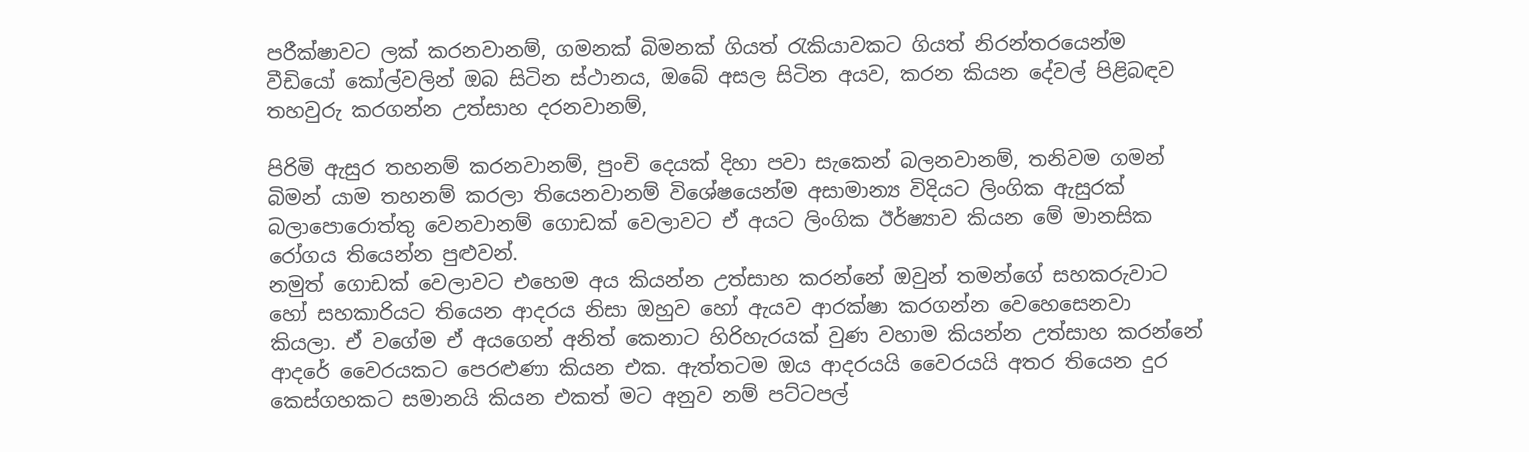පරීක්ෂාවට ලක් කරනවානම්, ගමනක් බිමනක් ගියත් රැකියාවකට ගියත් නිරන්තරයෙන්ම වීඩියෝ කෝල්වලින් ඔබ සිටින ස්ථානය, ඔබේ අසල සිටින අයව, කරන කියන දේවල් පිළිබඳව තහවුරු කරගන්න උත්සාහ දරනවානම්,

පිරිමි ඇසුර තහනම් කරනවානම්, පුංචි දෙයක් දිහා පවා සැකෙන් බලනවානම්, තනිවම ගමන් බිමන් යාම තහනම් කරලා තියෙනවානම් විශේෂයෙන්ම අසාමාන්‍ය විදියට ලිංගික ඇසුරක් බලාපොරොත්තු වෙනවානම් ගොඩක් වෙලාවට ඒ අයට ලිංගික ඊර්ෂ්‍යාව කියන මේ මානසික රෝගය තියෙන්න පුළුවන්.
නමුත් ගොඩක් වෙලාවට එහෙම අය කියන්න උත්සාහ කරන්නේ ඔවුන් තමන්ගේ සහකරුවාට හෝ සහකාරියට තියෙන ආදරය නිසා ඔහුව හෝ ඇයව ආරක්ෂා කරගන්න වෙහෙසෙනවා කියලා. ඒ වගේම ඒ අයගෙන් අනිත් කෙනාට හිරිහැරයක් වුණ වහාම කියන්න උත්සාහ කරන්නේ ආදරේ වෛරයකට පෙරළුණා කියන එක. ඇත්තටම ඔය ආදරයයි වෛරයයි අතර තියෙන දුර කෙස්ගහකට සමානයි කියන එකත් මට අනුව නම් පට්ටපල්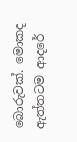බොරුවක්. මොකද ඇත්තටම ආදරේ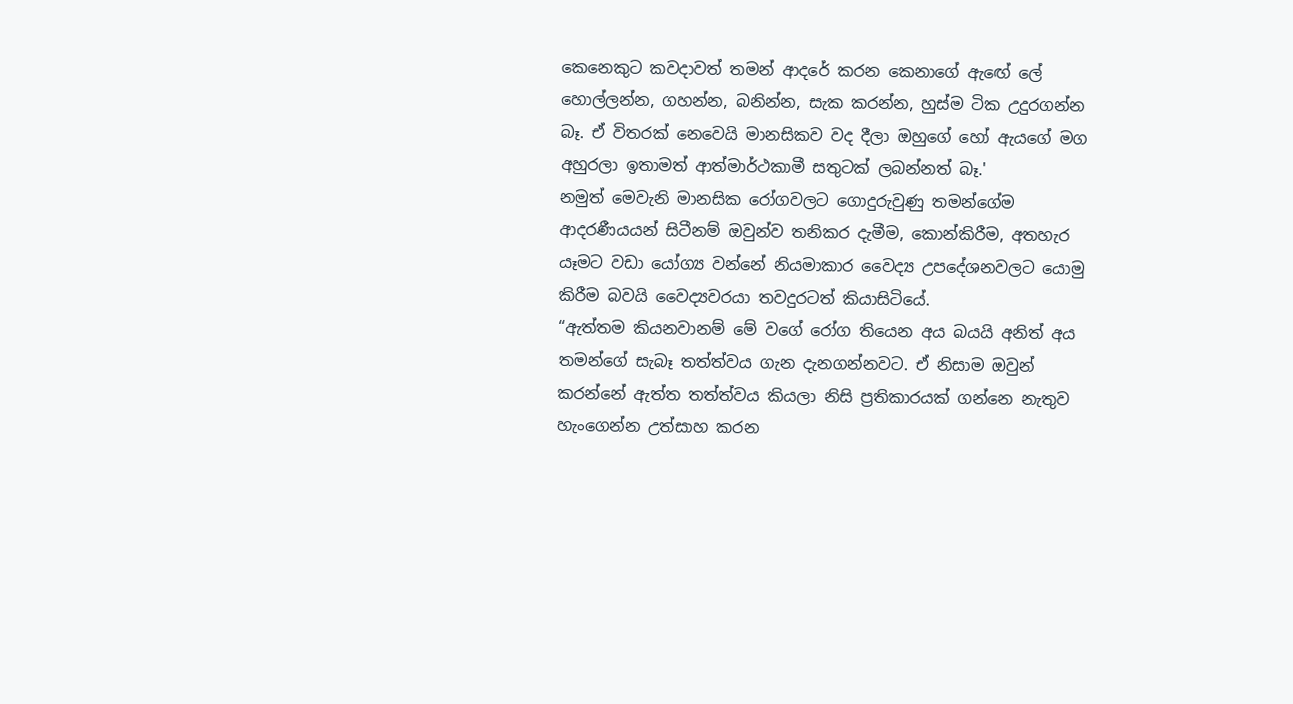කෙනෙකුට කවදාවත් තමන් ආදරේ කරන කෙනාගේ ඇඟේ ලේ හොල්ලන්න, ගහන්න, බනින්න, සැක කරන්න, හුස්ම ටික උදුරගන්න බෑ. ඒ විතරක් නෙවෙයි මානසිකව වද දීලා ඔහුගේ හෝ ඇයගේ මග අහුරලා ඉතාමත් ආත්මාර්ථකාමී සතුටක් ලබන්නත් බෑ.'
නමුත් මෙවැනි මානසික රෝගවලට ගොදුරුවුණු තමන්ගේම ආදරණීයයන් සිටීනම් ඔවුන්ව තනිකර දැමීම, කොන්කිරීම, අතහැර යෑමට වඩා යෝග්‍ය වන්නේ නියමාකාර වෛද්‍ය උපදේශනවලට යොමු කිරීම බවයි වෛද්‍යවරයා තවදුරටත් කියාසිටියේ.
“ඇත්තම කියනවානම් මේ වගේ රෝග තියෙන අය බයයි අනිත් අය තමන්ගේ සැබෑ තත්ත්වය ගැන දැනගන්නවට. ඒ නිසාම ඔවුන් කරන්නේ ඇත්ත තත්ත්වය කියලා නිසි ප්‍රතිකාරයක් ගන්නෙ නැතුව හැංගෙන්න උත්සාහ කරන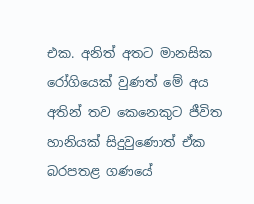එක. අනිත් අතට මානසික රෝගියෙක් වුණත් මේ අය අතින් තව කෙනෙකුට ජීවිත හානියක් සිදුවුණොත් ඒක බරපතළ ගණයේ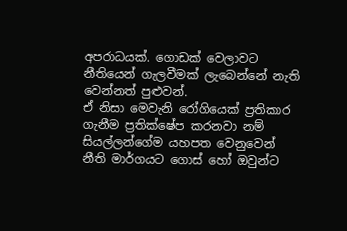අපරාධයක්. ගොඩක් වෙලාවට නීතියෙන් ගැලවීමක් ලැබෙන්නේ නැති වෙන්නත් පුළුවන්.
ඒ නිසා මෙවැනි රෝගියෙක් ප්‍රතිකාර ගැනීම ප්‍රතික්ෂේප කරනවා නම් සියල්ලන්ගේම යහපත වෙනුවෙන් නීති මාර්ගයට ගොස් හෝ ඔවුන්ට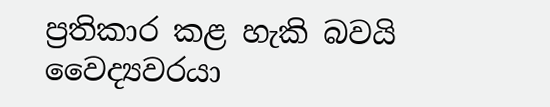ප්‍රතිකාර කළ හැකි බවයි වෛද්‍යවරයා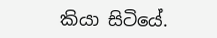කියා සිටියේ.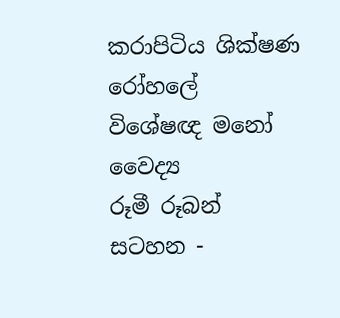කරාපිටිය ශික්ෂණ රෝහලේ
විශේෂඥ මනෝ වෛද්‍ය
රූමී රූබන්
සටහන -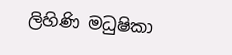ලිහිණි මධුෂිකා